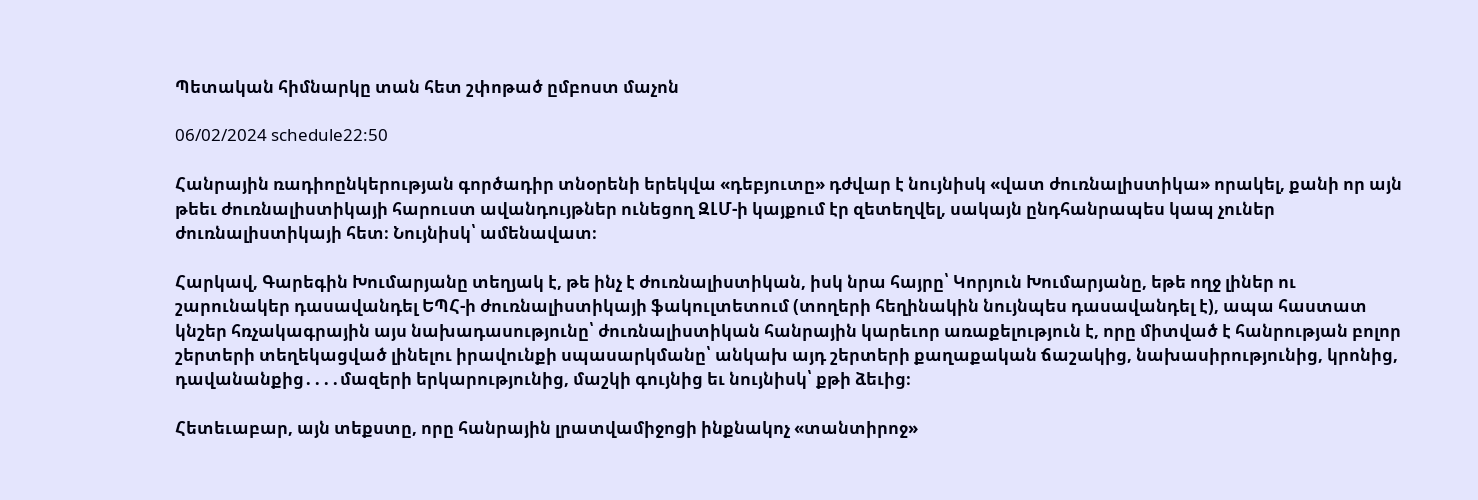Պետական հիմնարկը տան հետ շփոթած ըմբոստ մաչոն

06/02/2024 schedule22:50

Հանրային ռադիոընկերության գործադիր տնօրենի երեկվա «դեբյուտը» դժվար է նույնիսկ «վատ ժուռնալիստիկա» որակել, քանի որ այն թեեւ ժուռնալիստիկայի հարուստ ավանդույթներ ունեցող ԶԼՄ-ի կայքում էր զետեղվել, սակայն ընդհանրապես կապ չուներ ժուռնալիստիկայի հետ։ Նույնիսկ՝ ամենավատ։

Հարկավ, Գարեգին Խումարյանը տեղյակ է, թե ինչ է ժուռնալիստիկան, իսկ նրա հայրը՝ Կորյուն Խումարյանը, եթե ողջ լիներ ու շարունակեր դասավանդել ԵՊՀ-ի ժուռնալիստիկայի ֆակուլտետում (տողերի հեղինակին նույնպես դասավանդել է), ապա հաստատ կնշեր հռչակագրային այս նախադասությունը՝ ժուռնալիստիկան հանրային կարեւոր առաքելություն է, որը միտված է հանրության բոլոր շերտերի տեղեկացված լինելու իրավունքի սպասարկմանը՝ անկախ այդ շերտերի քաղաքական ճաշակից, նախասիրությունից, կրոնից, դավանանքից․․․․մազերի երկարությունից, մաշկի գույնից եւ նույնիսկ՝ քթի ձեւից։

Հետեւաբար, այն տեքստը, որը հանրային լրատվամիջոցի ինքնակոչ «տանտիրոջ»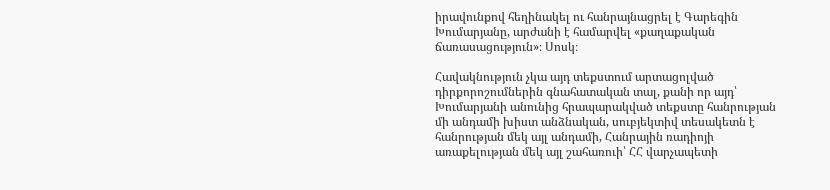իրավունքով հեղինակել ու հանրայնացրել է Գարեգին Խումարյանը, արժանի է համարվել «քաղաքական ճառասացություն»։ Սոսկ։

Հավակնություն չկա այդ տեքստում արտացոլված դիրքորոշումներին գնահատական տալ, քանի որ այդ՝ Խումարյանի անունից հրապարակված տեքստը հանրության մի անդամի խիստ անձնական, սուբյեկտիվ տեսակետն է հանրության մեկ այլ անդամի, Հանրային ռադիոյի առաքելության մեկ այլ շահառուի՝ ՀՀ վարչապետի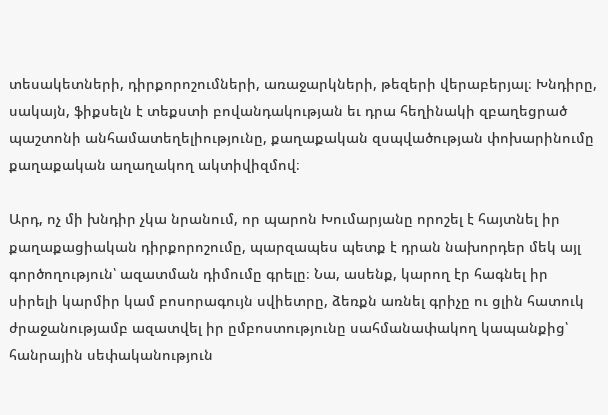տեսակետների, դիրքորոշումների, առաջարկների, թեզերի վերաբերյալ։ Խնդիրը, սակայն, ֆիքսելն է տեքստի բովանդակության եւ դրա հեղինակի զբաղեցրած պաշտոնի անհամատեղելիությունը, քաղաքական զսպվածության փոխարինումը քաղաքական աղաղակող ակտիվիզմով։

Արդ, ոչ մի խնդիր չկա նրանում, որ պարոն Խումարյանը որոշել է հայտնել իր քաղաքացիական դիրքորոշումը, պարզապես պետք է դրան նախորդեր մեկ այլ գործողություն՝ ազատման դիմումը գրելը։ Նա, ասենք, կարող էր հագնել իր սիրելի կարմիր կամ բոսորագույն սվիետրը, ձեռքն առնել գրիչը ու ցլին հատուկ ժրաջանությամբ ազատվել իր ըմբոստությունը սահմանափակող կապանքից՝ հանրային սեփականություն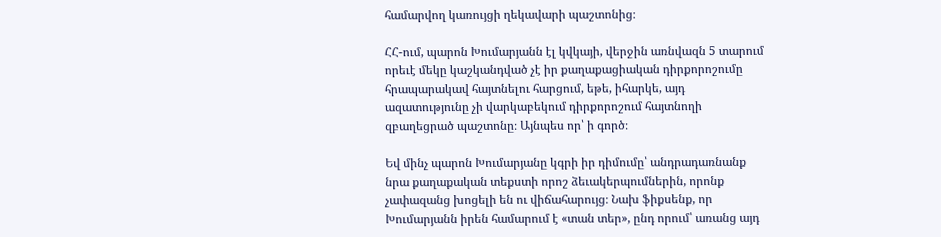համարվող կառույցի ղեկավարի պաշտոնից։

ՀՀ-ում, պարոն Խումարյանն էլ կվկայի, վերջին առնվազն 5 տարում որեւէ մեկը կաշկանդված չէ իր քաղաքացիական դիրքորոշումը հրապարակավ հայտնելու հարցում, եթե, իհարկե, այդ ազատությունը չի վարկաբեկում դիրքորոշում հայտնողի զբաղեցրած պաշտոնը։ Այնպես որ՝ ի գործ։

Եվ մինչ պարոն Խումարյանը կգրի իր դիմումը՝ անդրադառնանք նրա քաղաքական տեքստի որոշ ձեւակերպումներին, որոնք չափազանց խոցելի են ու վիճահարույց։ Նախ ֆիքսենք, որ Խումարյանն իրեն համարում է «տան տեր», ընդ որում՝ առանց այդ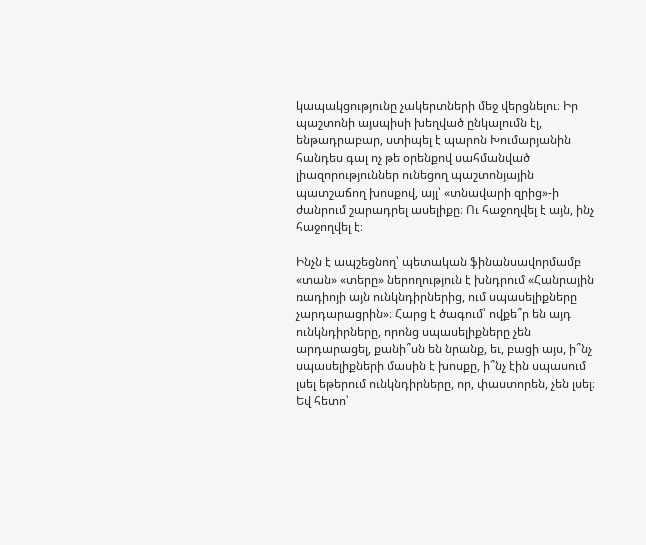կապակցությունը չակերտների մեջ վերցնելու։ Իր պաշտոնի այսպիսի խեղված ընկալումն էլ, ենթադրաբար, ստիպել է պարոն Խումարյանին հանդես գալ ոչ թե օրենքով սահմանված լիազորություններ ունեցող պաշտոնյային պատշաճող խոսքով, այլ՝ «տնավարի զրից»-ի ժանրում շարադրել ասելիքը։ Ու հաջողվել է այն, ինչ հաջողվել է։

Ինչն է ապշեցնող՝ պետական ֆինանսավորմամբ «տան» «տերը» ներողություն է խնդրում «Հանրային ռադիոյի այն ունկնդիրներից, ում սպասելիքները չարդարացրին»։ Հարց է ծագում՝ ովքե՞ր են այդ ունկնդիրները, որոնց սպասելիքները չեն արդարացել, քանի՞սն են նրանք, եւ, բացի այս, ի՞նչ սպասելիքների մասին է խոսքը, ի՞նչ էին սպասում լսել եթերում ունկնդիրները, որ, փաստորեն, չեն լսել։ Եվ հետո՝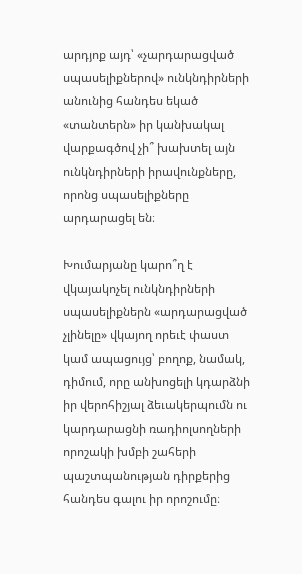արդյոք այդ՝ «չարդարացված սպասելիքներով» ունկնդիրների անունից հանդես եկած «տանտերն» իր կանխակալ վարքագծով չի՞ խախտել այն ունկնդիրների իրավունքները, որոնց սպասելիքները արդարացել են։

Խումարյանը կարո՞ղ է վկայակոչել ունկնդիրների սպասելիքներն «արդարացված չլինելը» վկայող որեւէ փաստ կամ ապացույց՝ բողոք, նամակ, դիմում, որը անխոցելի կդարձնի իր վերոհիշյալ ձեւակերպումն ու կարդարացնի ռադիոլսողների որոշակի խմբի շահերի պաշտպանության դիրքերից հանդես գալու իր որոշումը։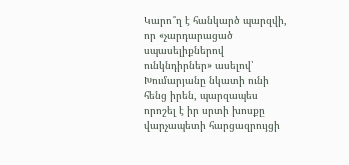Կարո՞ղ է հանկարծ պարզվի, որ «չարդարացած սպասելիքներով ունկնդիրներ» ասելով՝ Խումարյանը նկատի ունի հենց իրեն, պարզապես որոշել է իր սրտի խոսքը վարչապետի հարցազրույցի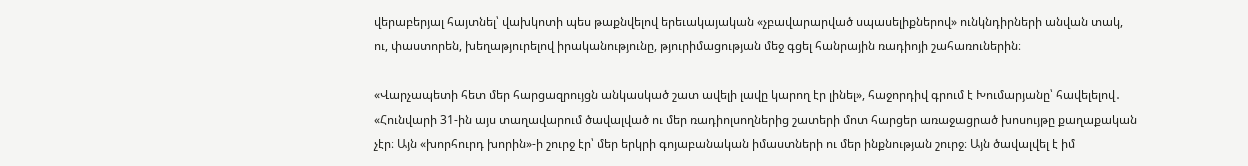վերաբերյալ հայտնել՝ վախկոտի պես թաքնվելով երեւակայական «չբավարարված սպասելիքներով» ունկնդիրների անվան տակ, ու, փաստորեն, խեղաթյուրելով իրականությունը, թյուրիմացության մեջ գցել հանրային ռադիոյի շահառուներին։

«Վարչապետի հետ մեր հարցազրույցն անկասկած շատ ավելի լավը կարող էր լինել», հաջորդիվ գրում է Խումարյանը՝ հավելելով․ «Հունվարի 31-ին այս տաղավարում ծավալված ու մեր ռադիոլսողներից շատերի մոտ հարցեր առաջացրած խոսույթը քաղաքական չէր։ Այն «խորհուրդ խորին»-ի շուրջ էր՝ մեր երկրի գոյաբանական իմաստների ու մեր ինքնության շուրջ։ Այն ծավալվել է իմ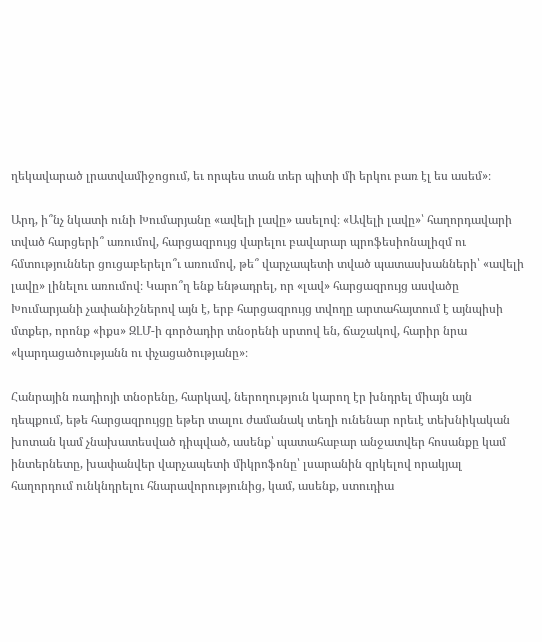ղեկավարած լրատվամիջոցում, եւ որպես տան տեր պիտի մի երկու բառ էլ ես ասեմ»։

Արդ, ի՞նչ նկատի ունի Խումարյանը «ավելի լավը» ասելով։ «Ավելի լավը»՝ հաղորդավարի տված հարցերի՞ առումով, հարցազրույց վարելու բավարար պրոֆեսիոնալիզմ ու հմտություններ ցուցաբերելո՞ւ առումով, թե՞ վարչապետի տված պատասխանների՝ «ավելի լավը» լինելու առումով։ Կարո՞ղ ենք ենթադրել, որ «լավ» հարցազրույց ասվածը Խումարյանի չափանիշներով այն է, երբ հարցազրույց տվողը արտահայտում է այնպիսի մտքեր, որոնք «իքս» ԶԼՄ-ի գործադիր տնօրենի սրտով են, ճաշակով, հարիր նրա «կարդացածությանն ու փչացածությանը»։

Հանրային ռադիոյի տնօրենը, հարկավ, ներողություն կարող էր խնդրել միայն այն դեպքում, եթե հարցազրույցը եթեր տալու ժամանակ տեղի ունենար որեւէ տեխնիկական խոտան կամ չնախատեսված դիպված, ասենք՝ պատահաբար անջատվեր հոսանքը կամ ինտերնետը, խափանվեր վարչապետի միկրոֆոնը՝ լսարանին զրկելով որակյալ հաղորդում ունկնդրելու հնարավորությունից, կամ, ասենք, ստուդիա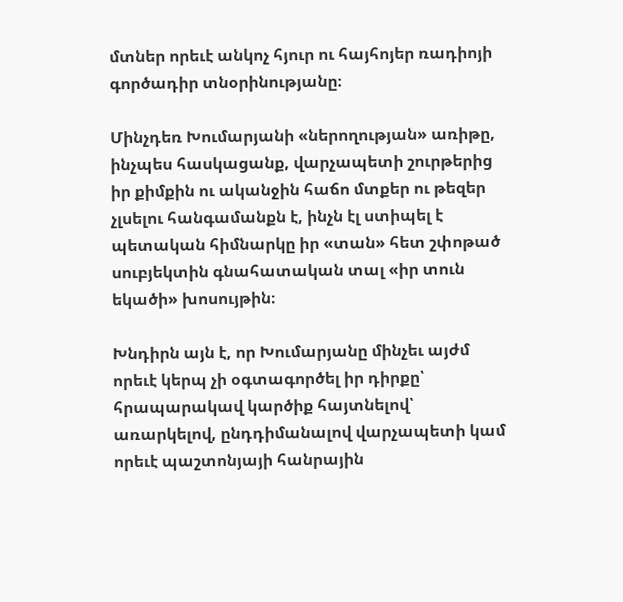մտներ որեւէ անկոչ հյուր ու հայհոյեր ռադիոյի գործադիր տնօրինությանը։

Մինչդեռ Խումարյանի «ներողության» առիթը, ինչպես հասկացանք, վարչապետի շուրթերից իր քիմքին ու ականջին հաճո մտքեր ու թեզեր չլսելու հանգամանքն է, ինչն էլ ստիպել է պետական հիմնարկը իր «տան» հետ շփոթած սուբյեկտին գնահատական տալ «իր տուն եկածի» խոսույթին։

Խնդիրն այն է, որ Խումարյանը մինչեւ այժմ որեւէ կերպ չի օգտագործել իր դիրքը՝ հրապարակավ կարծիք հայտնելով՝ առարկելով, ընդդիմանալով վարչապետի կամ որեւէ պաշտոնյայի հանրային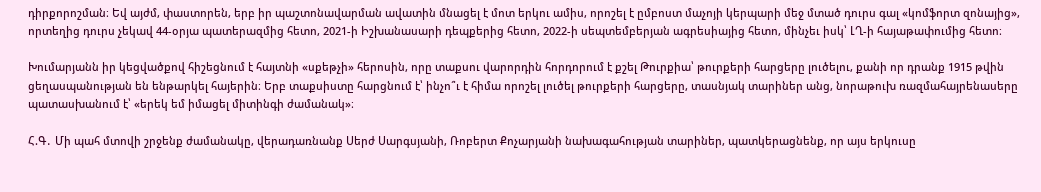դիրքորոշման։ Եվ այժմ, փաստորեն, երբ իր պաշտոնավարման ավատին մնացել է մոտ երկու ամիս, որոշել է ըմբոստ մաչոյի կերպարի մեջ մտած դուրս գալ «կոմֆորտ զոնայից», որտեղից դուրս չեկավ 44-օրյա պատերազմից հետո, 2021-ի Իշխանասարի դեպքերից հետո, 2022-ի սեպտեմբերյան ագրեսիայից հետո, մինչեւ իսկ՝ ԼՂ-ի հայաթափումից հետո։

Խումարյանն իր կեցվածքով հիշեցնում է հայտնի «սքեթչի» հերոսին, որը տաքսու վարորդին հորդորում է քշել Թուրքիա՝ թուրքերի հարցերը լուծելու, քանի որ դրանք 1915 թվին ցեղասպանության են ենթարկել հայերին։ Երբ տաքսիստը հարցնում է՝ ինչո՞ւ է հիմա որոշել լուծել թուրքերի հարցերը, տասնյակ տարիներ անց, նորաթուխ ռազմահայրենասերը պատասխանում է՝ «երեկ եմ իմացել միտինգի ժամանակ»։

Հ.Գ․ Մի պահ մտովի շրջենք ժամանակը, վերադառնանք Սերժ Սարգսյանի, Ռոբերտ Քոչարյանի նախագահության տարիներ, պատկերացնենք, որ այս երկուսը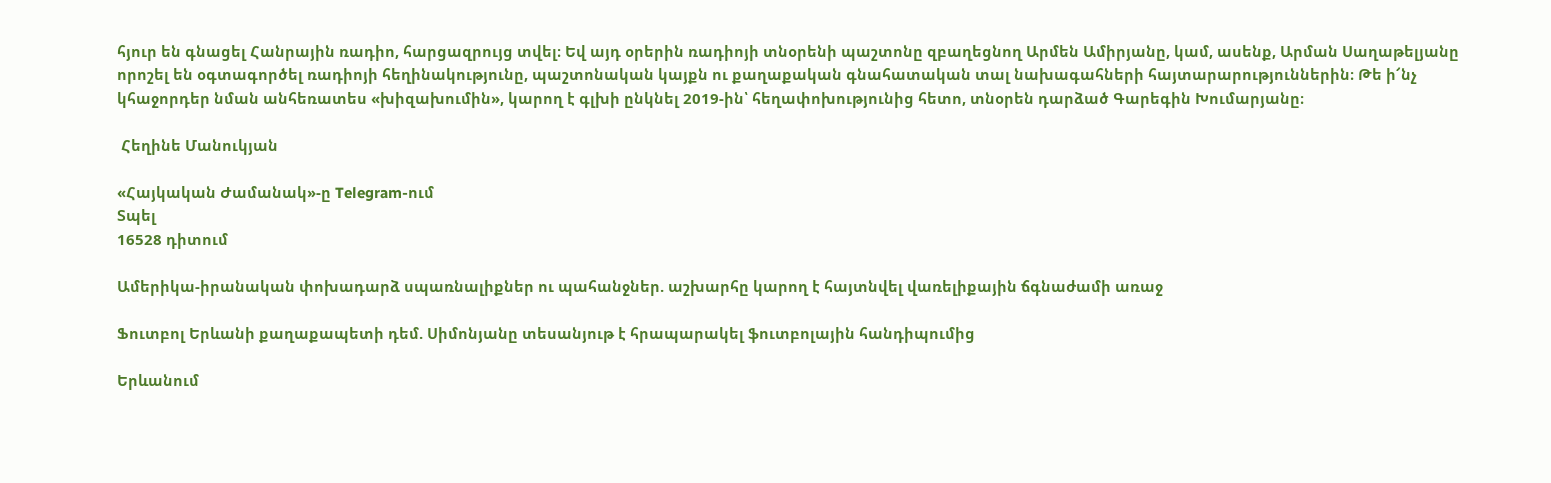հյուր են գնացել Հանրային ռադիո, հարցազրույց տվել։ Եվ այդ օրերին ռադիոյի տնօրենի պաշտոնը զբաղեցնող Արմեն Ամիրյանը, կամ, ասենք, Արման Սաղաթելյանը որոշել են օգտագործել ռադիոյի հեղինակությունը, պաշտոնական կայքն ու քաղաքական գնահատական տալ նախագահների հայտարարություններին։ Թե ի՜նչ կհաջորդեր նման անհեռատես «խիզախումին», կարող է գլխի ընկնել 2019-ին՝ հեղափոխությունից հետո, տնօրեն դարձած Գարեգին Խումարյանը։

 Հեղինե Մանուկյան

«Հայկական Ժամանակ»-ը Telegram-ում
Տպել
16528 դիտում

Ամերիկա-իրանական փոխադարձ սպառնալիքներ ու պահանջներ. աշխարհը կարող է հայտնվել վառելիքային ճգնաժամի առաջ

Ֆուտբոլ Երևանի քաղաքապետի դեմ. Սիմոնյանը տեսանյութ է հրապարակել ֆուտբոլային հանդիպումից

Երևանում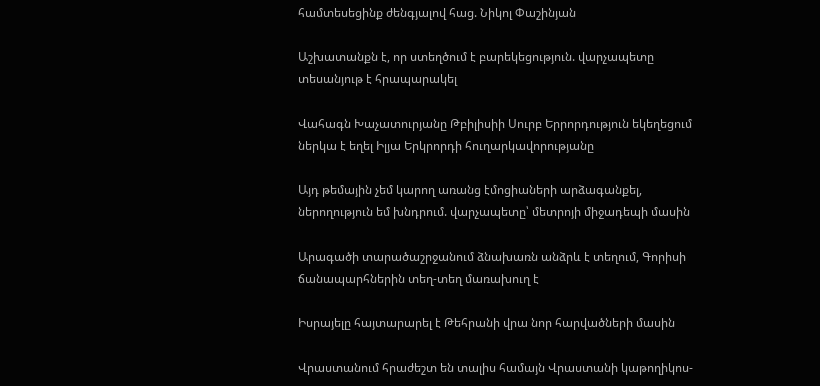համտեսեցինք ժենգյալով հաց. Նիկոլ Փաշինյան

Աշխատանքն է, որ ստեղծում է բարեկեցություն. վարչապետը տեսանյութ է հրապարակել

Վահագն Խաչատուրյանը Թբիլիսիի Սուրբ Երրորդություն եկեղեցում ներկա է եղել Իլյա Երկրորդի հուղարկավորությանը

Այդ թեմային չեմ կարող առանց էմոցիաների արձագանքել, ներողություն եմ խնդրում. վարչապետը՝ մետրոյի միջադեպի մասին

Արագածի տարածաշրջանում ձնախառն անձրև է տեղում, Գորիսի ճանապարհներին տեղ-տեղ մառախուղ է

Իսրայելը հայտարարել է Թեհրանի վրա նոր հարվածների մասին

Վրաստանում հրաժեշտ են տալիս համայն Վրաստանի կաթողիկոս-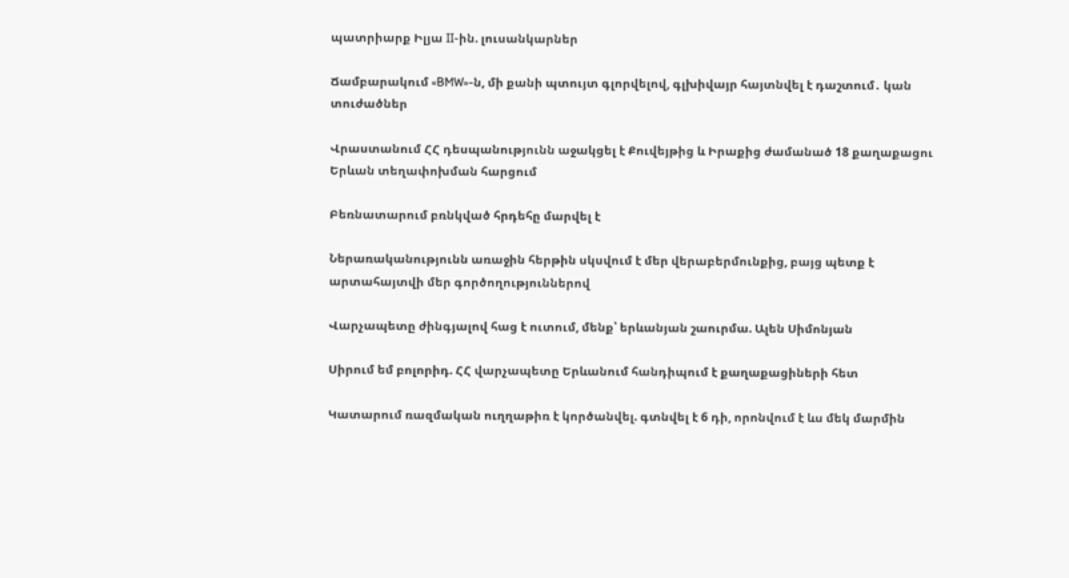պատրիարք Իլյա II-ին. լուսանկարներ

Ճամբարակում «BMW»-ն, մի քանի պտույտ գլորվելով, գլխիվայր հայտնվել է դաշտում․ կան տուժածներ

Վրաստանում ՀՀ դեսպանությունն աջակցել է Քուվեյթից և Իրաքից ժամանած 18 քաղաքացու Երևան տեղափոխման հարցում

Բեռնատարում բռնկված հրդեհը մարվել է

Ներառականությունն առաջին հերթին սկսվում է մեր վերաբերմունքից, բայց պետք է արտահայտվի մեր գործողություններով

Վարչապետը ժինգյալով հաց է ուտում, մենք՝ երևանյան շաուրմա. Ալեն Սիմոնյան

Սիրում եմ բոլորիդ. ՀՀ վարչապետը Երևանում հանդիպում է քաղաքացիների հետ

Կատարում ռազմական ուղղաթիռ է կործանվել. գտնվել է 6 դի, որոնվում է ևս մեկ մարմին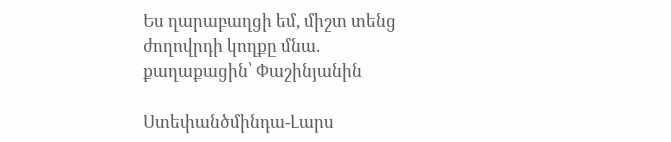Ես ղարաբաղցի եմ, միշտ տենց ժողովրդի կողքը մնա. քաղաքացին՝ Փաշինյանին

Ստեփանծմինդա-Լարս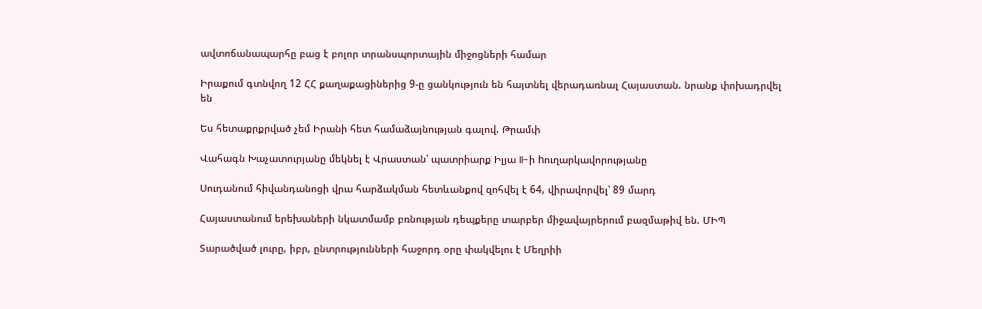ավտոճանապարհը բաց է բոլոր տրանսպորտային միջոցների համար

Իրաքում գտնվող 12 ՀՀ քաղաքացիներից 9-ը ցանկություն են հայտնել վերադառնալ Հայաստան. նրանք փոխադրվել են

Ես հետաքրքրված չեմ Իրանի հետ համաձայնության գալով. Թրամփ

Վահագն Խաչատուրյանը մեկնել է Վրաստան՝ պատրիարք Իլյա II-ի hուղարկավորությանը

Սուդանում հիվանդանոցի վրա հարձակման հետևանքով զոհվել է 64, վիրավորվել՝ 89 մարդ

Հայաստանում երեխաների նկատմամբ բռնության դեպքերը տարբեր միջավայրերում բազմաթիվ են. ՄԻՊ

Տարածված լուրը, իբր, ընտրությունների հաջորդ օրը փակվելու է Մեղրիի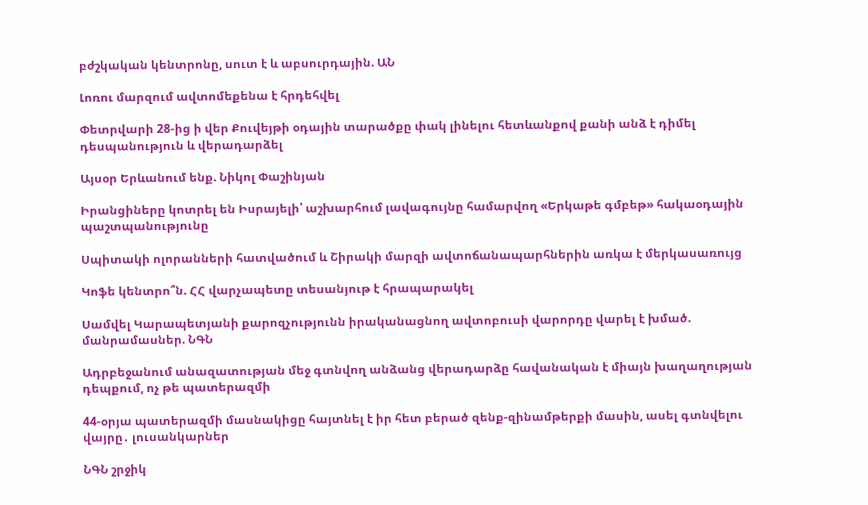բժշկական կենտրոնը, սուտ է և աբսուրդային. ԱՆ

Լոռու մարզում ավտոմեքենա է հրդեհվել

Փետրվարի 28-ից ի վեր Քուվեյթի օդային տարածքը փակ լինելու հետևանքով քանի անձ է դիմել դեսպանություն և վերադարձել

Այսօր Երևանում ենք. Նիկոլ Փաշինյան

Իրանցիները կոտրել են Իսրայելի՝ աշխարհում լավագույնը համարվող «Երկաթե գմբեթ» հակաօդային պաշտպանությունը

Սպիտակի ոլորանների հատվածում և Շիրակի մարզի ավտոճանապարհներին առկա է մերկասառույց

Կոֆե կենտրո՞ն. ՀՀ վարչապետը տեսանյութ է հրապարակել

Սամվել Կարապետյանի քարոզչությունն իրականացնող ավտոբուսի վարորդը վարել է խմած. մանրամասներ. ՆԳՆ

Ադրբեջանում անազատության մեջ գտնվող անձանց վերադարձը հավանական է միայն խաղաղության դեպքում, ոչ թե պատերազմի

44-օրյա պատերազմի մասնակիցը հայտնել է իր հետ բերած զենք-զինամթերքի մասին, ասել գտնվելու վայրը․ լուսանկարներ

ՆԳՆ շրջիկ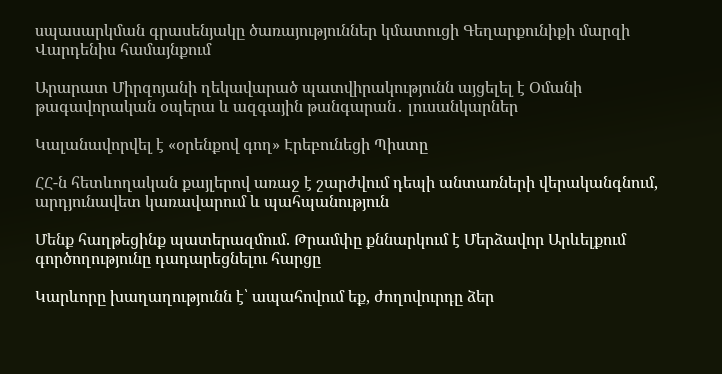սպասարկման գրասենյակը ծառայություններ կմատուցի Գեղարքունիքի մարզի Վարդենիս համայնքում

Արարատ Միրզոյանի ղեկավարած պատվիրակությունն այցելել է Օմանի թագավորական օպերա և ազգային թանգարան․ լուսանկարներ

Կալանավորվել է «օրենքով գող» Էրեբունեցի Պիստը

ՀՀ-ն հետևողական քայլերով առաջ է շարժվում դեպի անտառների վերականգնում, արդյունավետ կառավարում և պահպանություն

Մենք հաղթեցինք պատերազմում. Թրամփը քննարկում է Մերձավոր Արևելքում գործողությունը դադարեցնելու հարցը

Կարևորը խաղաղությունն է՝ ապահովում եք, ժողովուրդը ձեր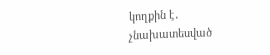կողքին է․ չնախատեսված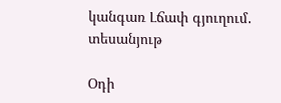կանգառ Լճափ գյուղում․ տեսանյութ

Օդի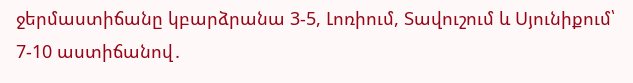ջերմաստիճանը կբարձրանա 3-5, Լոռիում, Տավուշում և Սյունիքում՝ 7-10 աստիճանով․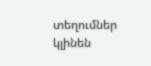տեղումներ կլինեն